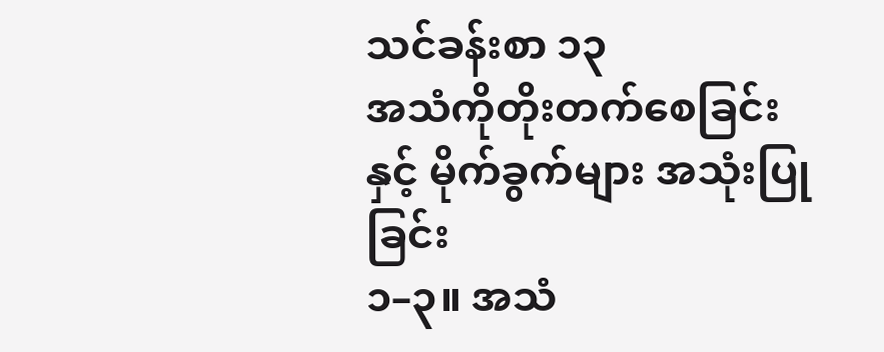သင်ခန်းစာ ၁၃
အသံကိုတိုးတက်စေခြင်းနှင့် မိုက်ခွက်များ အသုံးပြုခြင်း
၁–၃။ အသံ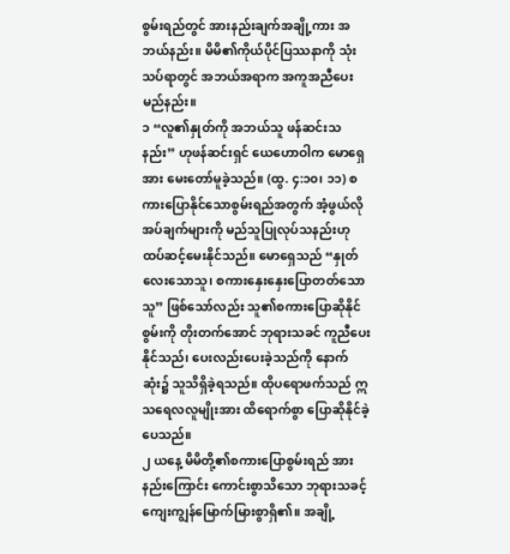စွမ်းရည်တွင် အားနည်းချက်အချို့ကား အဘယ်နည်း။ မိမိ၏ကိုယ်ပိုင်ပြဿနာကို သုံးသပ်ရာတွင် အဘယ်အရာက အကူအညီပေးမည်နည်း။
၁ “လူ၏နှုတ်ကို အဘယ်သူ ဖန်ဆင်းသနည်း” ဟုဖန်ဆင်းရှင် ယေဟောဝါက မောရှေအား မေးတော်မူခဲ့သည်။ (ထွ. ၄:၁၀၊ ၁၁) စကားပြောနိုင်သောစွမ်းရည်အတွက် အံ့ဖွယ်လိုအပ်ချက်များကို မည်သူပြုလုပ်သနည်းဟု ထပ်ဆင့်မေးနိုင်သည်။ မောရှေသည် “နှုတ်လေးသောသူ၊ စကားနှေးနှေးပြောတတ်သောသူ” ဖြစ်သော်လည်း သူ၏စကားပြောဆိုနိုင်စွမ်းကို တိုးတက်အောင် ဘုရားသခင် ကူညီပေးနိုင်သည်၊ ပေးလည်းပေးခဲ့သည်ကို နောက်ဆုံး၌ သူသိရှိခဲ့ရသည်။ ထိုပရောဖက်သည် ဣသရေလလူမျိုးအား ထိရောက်စွာ ပြောဆိုနိုင်ခဲ့ပေသည်။
၂ ယနေ့ မိမိတို့၏စကားပြောစွမ်းရည် အားနည်းကြောင်း ကောင်းစွာသိသော ဘုရားသခင့်ကျေးကျွန်မြောက်မြားစွာရှိ၏။ အချို့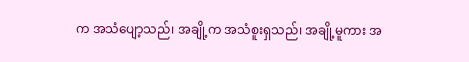က အသံပျော့သည်၊ အချို့က အသံစူးရှသည်၊ အချို့မူကား အ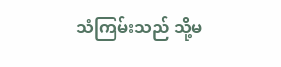သံကြမ်းသည် သို့မ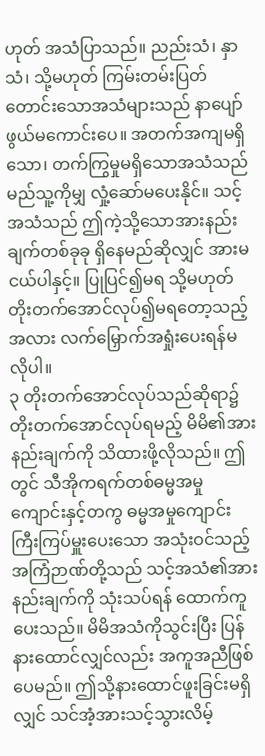ဟုတ် အသံပြာသည်။ ညည်းသံ၊ နှာသံ၊ သို့မဟုတ် ကြမ်းတမ်းပြတ်တောင်းသောအသံများသည် နာပျော်ဖွယ်မကောင်းပေ။ အတက်အကျမရှိသော၊ တက်ကြွမှုမရှိသောအသံသည် မည်သူ့ကိုမျှ လှုံ့ဆော်မပေးနိုင်။ သင့်အသံသည် ဤကဲ့သို့သောအားနည်းချက်တစ်ခုခု ရှိနေမည်ဆိုလျှင် အားမငယ်ပါနှင့်။ ပြုပြင်၍မရ သို့မဟုတ် တိုးတက်အောင်လုပ်၍မရတော့သည့်အလား လက်မြှောက်အရှုံးပေးရန်မလိုပါ။
၃ တိုးတက်အောင်လုပ်သည်ဆိုရာ၌ တိုးတက်အောင်လုပ်ရမည့် မိမိ၏အားနည်းချက်ကို သိထားဖို့လိုသည်။ ဤတွင် သီအိုကရက်တစ်ဓမ္မအမှုကျောင်းနှင့်တကွ ဓမ္မအမှုကျောင်းကြီးကြပ်မှူးပေးသော အသုံးဝင်သည့်အကြံဉာဏ်တို့သည် သင့်အသံ၏အားနည်းချက်ကို သုံးသပ်ရန် ထောက်ကူပေးသည်။ မိမိအသံကိုသွင်းပြီး ပြန်နားထောင်လျှင်လည်း အကူအညီဖြစ်ပေမည်။ ဤသို့နားထောင်ဖူးခြင်းမရှိလျှင် သင်အံ့အားသင့်သွားလိမ့်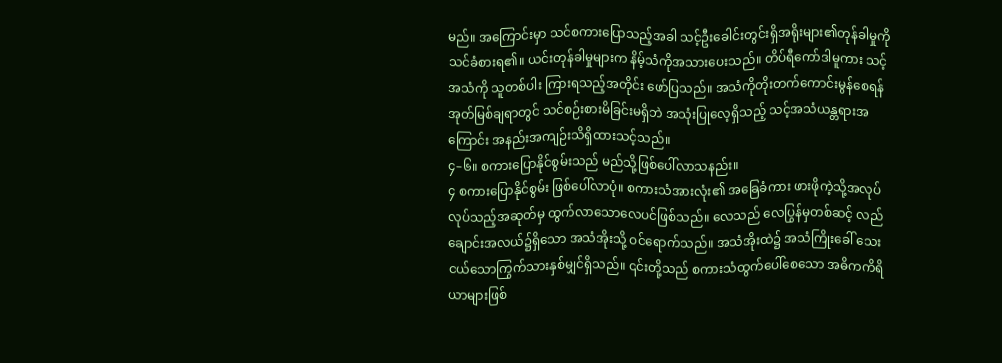မည်။ အကြောင်းမှာ သင်စကားပြောသည့်အခါ သင့်ဦးခေါင်းတွင်းရှိအရိုးများ၏တုန်ခါမှုကို သင်ခံစားရ၏။ ယင်းတုန်ခါမှုများက နိမ့်သံကိုအသားပေးသည်။ တိပ်ရီကော်ဒါမူကား သင့်အသံကို သူတစ်ပါး ကြားရသည့်အတိုင်း ဖော်ပြသည်။ အသံကိုတိုးတက်ကောင်းမွန်စေရန် အုတ်မြစ်ချရာတွင် သင်စဉ်းစားမိခြင်းမရှိဘဲ အသုံးပြုလေ့ရှိသည့် သင့်အသံယန္တရားအကြောင်း အနည်းအကျဉ်းသိရှိထားသင့်သည်။
၄–၆။ စကားပြောနိုင်စွမ်းသည် မည်သို့ဖြစ်ပေါ်လာသနည်း။
၄ စကားပြောနိုင်စွမ်း ဖြစ်ပေါ်လာပုံ။ စကားသံအားလုံး၏ အခြေခံကား ဖားဖိုကဲ့သို့အလုပ်လုပ်သည့်အဆုတ်မှ ထွက်လာသောလေပင်ဖြစ်သည်။ လေသည် လေပြွန်မှတစ်ဆင့် လည်ချောင်းအလယ်၌ရှိသော အသံအိုးသို့ ဝင်ရောက်သည်။ အသံအိုးထဲ၌ အသံကြိုးခေါ် သေးငယ်သောကြွက်သားနှစ်မျှင်ရှိသည်။ ၎င်းတို့သည် စကားသံထွက်ပေါ်စေသော အဓိကကိရိယာများဖြစ်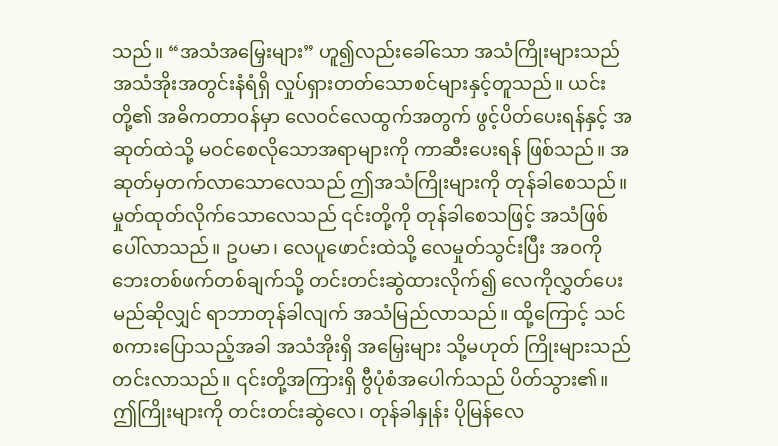သည်။ “အသံအမြှေးများ” ဟူ၍လည်းခေါ်သော အသံကြိုးများသည် အသံအိုးအတွင်းနံရံရှိ လှုပ်ရှားတတ်သောစင်များနှင့်တူသည်။ ယင်းတို့၏ အဓိကတာဝန်မှာ လေဝင်လေထွက်အတွက် ဖွင့်ပိတ်ပေးရန်နှင့် အဆုတ်ထဲသို့ မဝင်စေလိုသောအရာများကို ကာဆီးပေးရန် ဖြစ်သည်။ အဆုတ်မှတက်လာသောလေသည် ဤအသံကြိုးများကို တုန်ခါစေသည်။ မှုတ်ထုတ်လိုက်သောလေသည် ၎င်းတို့ကို တုန်ခါစေသဖြင့် အသံဖြစ်ပေါ်လာသည်။ ဥပမာ၊ လေပူဖောင်းထဲသို့ လေမှုတ်သွင်းပြီး အဝကို ဘေးတစ်ဖက်တစ်ချက်သို့ တင်းတင်းဆွဲထားလိုက်၍ လေကိုလွှတ်ပေးမည်ဆိုလျှင် ရာဘာတုန်ခါလျက် အသံမြည်လာသည်။ ထို့ကြောင့် သင်စကားပြောသည့်အခါ အသံအိုးရှိ အမြှေးများ သို့မဟုတ် ကြိုးများသည် တင်းလာသည်။ ၎င်းတို့အကြားရှိ ဗွီပုံစံအပေါက်သည် ပိတ်သွား၏။ ဤကြိုးများကို တင်းတင်းဆွဲလေ၊ တုန်ခါနှုန်း ပိုမြန်လေ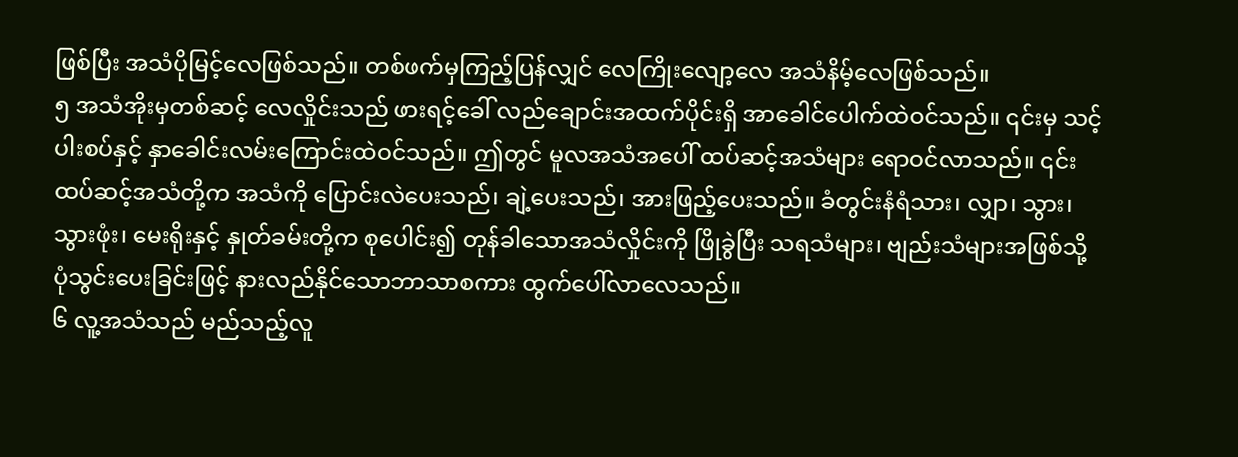ဖြစ်ပြီး အသံပိုမြင့်လေဖြစ်သည်။ တစ်ဖက်မှကြည့်ပြန်လျှင် လေကြိုးလျော့လေ အသံနိမ့်လေဖြစ်သည်။
၅ အသံအိုးမှတစ်ဆင့် လေလှိုင်းသည် ဖားရင့်ခေါ် လည်ချောင်းအထက်ပိုင်းရှိ အာခေါင်ပေါက်ထဲဝင်သည်။ ၎င်းမှ သင့်ပါးစပ်နှင့် နှာခေါင်းလမ်းကြောင်းထဲဝင်သည်။ ဤတွင် မူလအသံအပေါ် ထပ်ဆင့်အသံများ ရောဝင်လာသည်။ ၎င်းထပ်ဆင့်အသံတို့က အသံကို ပြောင်းလဲပေးသည်၊ ချဲ့ပေးသည်၊ အားဖြည့်ပေးသည်။ ခံတွင်းနံရံသား၊ လျှာ၊ သွား၊ သွားဖုံး၊ မေးရိုးနှင့် နှုတ်ခမ်းတို့က စုပေါင်း၍ တုန်ခါသောအသံလှိုင်းကို ဖြိုခွဲပြီး သရသံများ၊ ဗျည်းသံများအဖြစ်သို့ ပုံသွင်းပေးခြင်းဖြင့် နားလည်နိုင်သောဘာသာစကား ထွက်ပေါ်လာလေသည်။
၆ လူ့အသံသည် မည်သည့်လူ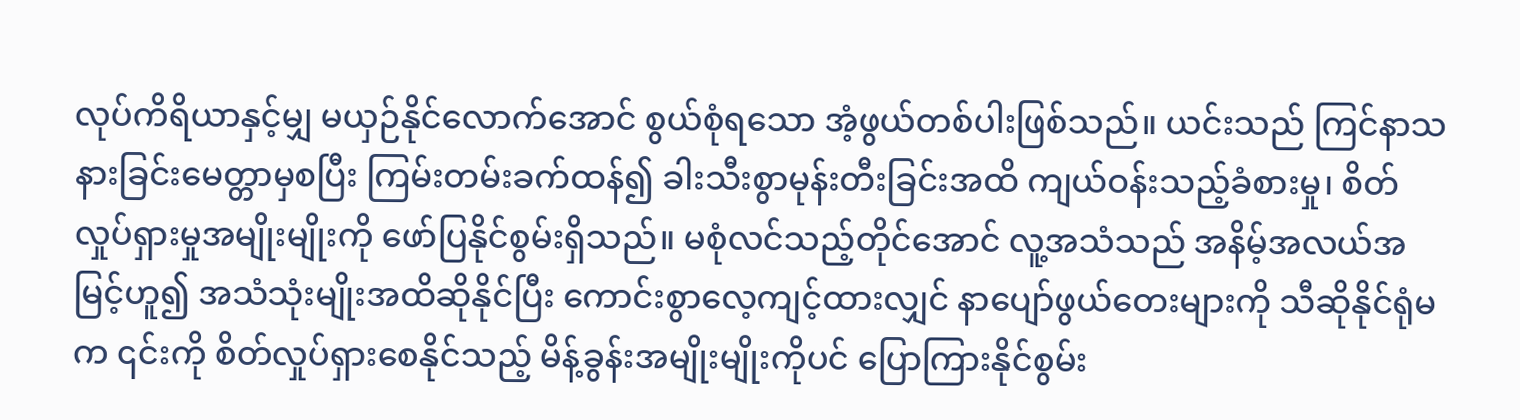လုပ်ကိရိယာနှင့်မျှ မယှဉ်နိုင်လောက်အောင် စွယ်စုံရသော အံ့ဖွယ်တစ်ပါးဖြစ်သည်။ ယင်းသည် ကြင်နာသနားခြင်းမေတ္တာမှစပြီး ကြမ်းတမ်းခက်ထန်၍ ခါးသီးစွာမုန်းတီးခြင်းအထိ ကျယ်ဝန်းသည့်ခံစားမှု၊ စိတ်လှုပ်ရှားမှုအမျိုးမျိုးကို ဖော်ပြနိုင်စွမ်းရှိသည်။ မစုံလင်သည့်တိုင်အောင် လူ့အသံသည် အနိမ့်အလယ်အမြင့်ဟူ၍ အသံသုံးမျိုးအထိဆိုနိုင်ပြီး ကောင်းစွာလေ့ကျင့်ထားလျှင် နာပျော်ဖွယ်တေးများကို သီဆိုနိုင်ရုံမက ၎င်းကို စိတ်လှုပ်ရှားစေနိုင်သည့် မိန့်ခွန်းအမျိုးမျိုးကိုပင် ပြောကြားနိုင်စွမ်း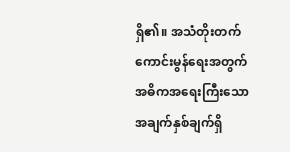ရှိ၏။ အသံတိုးတက်ကောင်းမွန်ရေးအတွက် အဓိကအရေးကြီးသောအချက်နှစ်ချက်ရှိ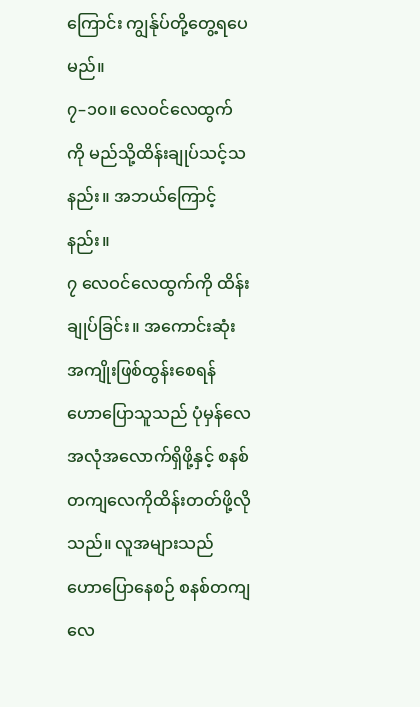ကြောင်း ကျွန်ုပ်တို့တွေ့ရပေမည်။
၇–၁၀။ လေဝင်လေထွက်ကို မည်သို့ထိန်းချုပ်သင့်သနည်း။ အဘယ်ကြောင့်နည်း။
၇ လေဝင်လေထွက်ကို ထိန်းချုပ်ခြင်း။ အကောင်းဆုံးအကျိုးဖြစ်ထွန်းစေရန် ဟောပြောသူသည် ပုံမှန်လေအလုံအလောက်ရှိဖို့နှင့် စနစ်တကျလေကိုထိန်းတတ်ဖို့လိုသည်။ လူအများသည် ဟောပြောနေစဉ် စနစ်တကျ လေ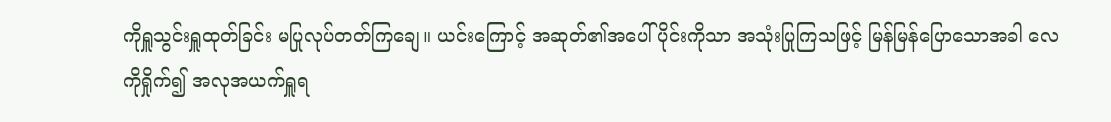ကိုရှူသွင်းရှူထုတ်ခြင်း မပြုလုပ်တတ်ကြချေ။ ယင်းကြောင့် အဆုတ်၏အပေါ်ပိုင်းကိုသာ အသုံးပြုကြသဖြင့် မြန်မြန်ပြောသောအခါ လေကိုရှိုက်၍ အလုအယက်ရှူရ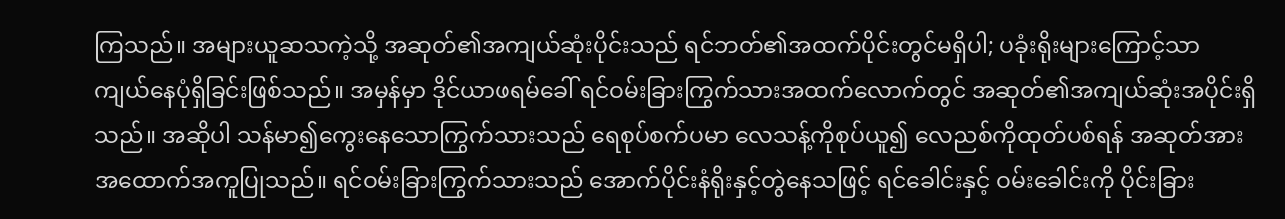ကြသည်။ အများယူဆသကဲ့သို့ အဆုတ်၏အကျယ်ဆုံးပိုင်းသည် ရင်ဘတ်၏အထက်ပိုင်းတွင်မရှိပါ; ပခုံးရိုးများကြောင့်သာ ကျယ်နေပုံရှိခြင်းဖြစ်သည်။ အမှန်မှာ ဒိုင်ယာဖရမ်ခေါ် ရင်ဝမ်းခြားကြွက်သားအထက်လောက်တွင် အဆုတ်၏အကျယ်ဆုံးအပိုင်းရှိသည်။ အဆိုပါ သန်မာ၍ကွေးနေသောကြွက်သားသည် ရေစုပ်စက်ပမာ လေသန့်ကိုစုပ်ယူ၍ လေညစ်ကိုထုတ်ပစ်ရန် အဆုတ်အား အထောက်အကူပြုသည်။ ရင်ဝမ်းခြားကြွက်သားသည် အောက်ပိုင်းနံရိုးနှင့်တွဲနေသဖြင့် ရင်ခေါင်းနှင့် ဝမ်းခေါင်းကို ပိုင်းခြား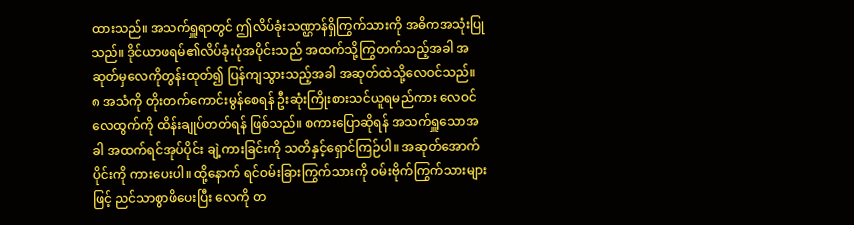ထားသည်။ အသက်ရှူရာတွင် ဤလိပ်ခုံးသဏ္ဌာန်ရှိကြွက်သားကို အဓိကအသုံးပြုသည်။ ဒိုင်ယာဖရမ်၏လိပ်ခုံးပုံအပိုင်းသည် အထက်သို့ကြွတက်သည့်အခါ အဆုတ်မှလေကိုတွန်းထုတ်၍ ပြန်ကျသွားသည့်အခါ အဆုတ်ထဲသို့လေဝင်သည်။
၈ အသံကို တိုးတက်ကောင်းမွန်စေရန် ဦးဆုံးကြိုးစားသင်ယူရမည်ကား လေဝင်လေထွက်ကို ထိန်းချုပ်တတ်ရန် ဖြစ်သည်။ စကားပြောဆိုရန် အသက်ရှူသောအခါ အထက်ရင်အုပ်ပိုင်း ချဲ့ကားခြင်းကို သတိနှင့်ရှောင်ကြဉ်ပါ။ အဆုတ်အောက်ပိုင်းကို ကားပေးပါ။ ထို့နောက် ရင်ဝမ်းခြားကြွက်သားကို ဝမ်းဗိုက်ကြွက်သားများဖြင့် ညင်သာစွာဖိပေးပြီး လေကို တ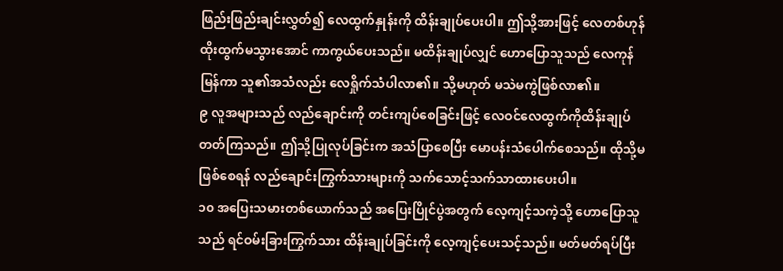ဖြည်းဖြည်းချင်းလွှတ်၍ လေထွက်နှုန်းကို ထိန်းချုပ်ပေးပါ။ ဤသို့အားဖြင့် လေတစ်ဟုန်ထိုးထွက်မသွားအောင် ကာကွယ်ပေးသည်။ မထိန်းချုပ်လျှင် ဟောပြောသူသည် လေကုန်မြန်ကာ သူ၏အသံလည်း လေရှိုက်သံပါလာ၏။ သို့မဟုတ် မသဲမကွဲဖြစ်လာ၏။
၉ လူအများသည် လည်ချောင်းကို တင်းကျပ်စေခြင်းဖြင့် လေဝင်လေထွက်ကိုထိန်းချုပ်တတ်ကြသည်။ ဤသို့ပြုလုပ်ခြင်းက အသံပြာစေပြီး မောပန်းသံပေါက်စေသည်။ ထိုသို့မဖြစ်စေရန် လည်ချောင်းကြွက်သားများကို သက်သောင့်သက်သာထားပေးပါ။
၁၀ အပြေးသမားတစ်ယောက်သည် အပြေးပြိုင်ပွဲအတွက် လေ့ကျင့်သကဲ့သို့ ဟောပြောသူသည် ရင်ဝမ်းခြားကြွက်သား ထိန်းချုပ်ခြင်းကို လေ့ကျင့်ပေးသင့်သည်။ မတ်မတ်ရပ်ပြီး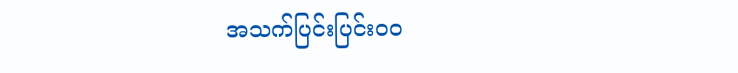အသက်ပြင်းပြင်းဝဝ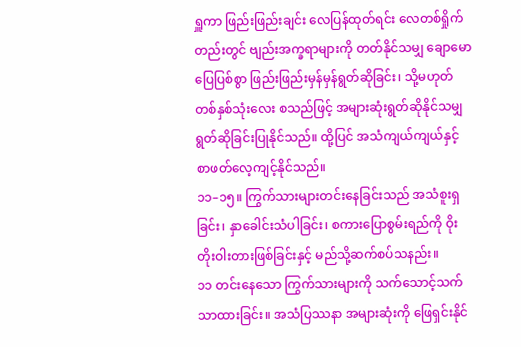ရှူကာ ဖြည်းဖြည်းချင်း လေပြန်ထုတ်ရင်း လေတစ်ရှိုက်တည်းတွင် ဗျည်းအက္ခရာများကို တတ်နိုင်သမျှ ချောမောပြေပြစ်စွာ ဖြည်းဖြည်းမှန်မှန်ရွတ်ဆိုခြင်း၊ သို့မဟုတ် တစ်နှစ်သုံးလေး စသည်ဖြင့် အများဆုံးရွတ်ဆိုနိုင်သမျှ ရွတ်ဆိုခြင်းပြုနိုင်သည်။ ထို့ပြင် အသံကျယ်ကျယ်နှင့် စာဖတ်လေ့ကျင့်နိုင်သည်။
၁၁–၁၅။ ကြွက်သားများတင်းနေခြင်းသည် အသံစူးရှခြင်း၊ နှာခေါင်းသံပါခြင်း၊ စကားပြောစွမ်းရည်ကို ဝိုးတိုးဝါးတားဖြစ်ခြင်းနှင့် မည်သို့ဆက်စပ်သနည်း။
၁၁ တင်းနေသော ကြွက်သားများကို သက်သောင့်သက်သာထားခြင်း။ အသံပြဿနာ အများဆုံးကို ဖြေရှင်းနိုင်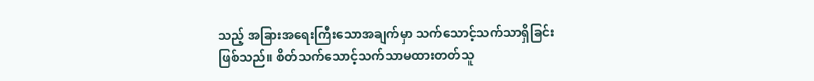သည့် အခြားအရေးကြီးသောအချက်မှာ သက်သောင့်သက်သာရှိခြင်းဖြစ်သည်။ စိတ်သက်သောင့်သက်သာမထားတတ်သူ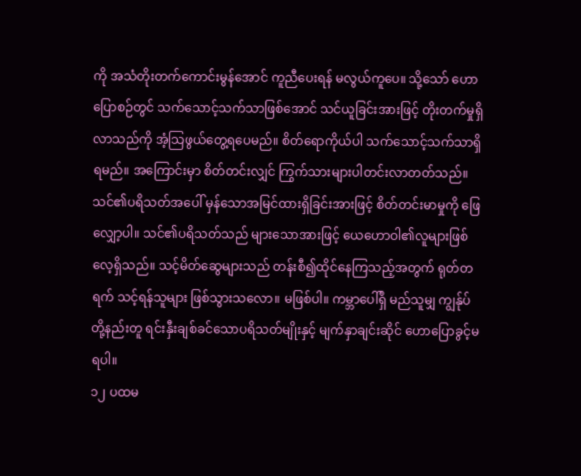ကို အသံတိုးတက်ကောင်းမွန်အောင် ကူညီပေးရန် မလွယ်ကူပေ။ သို့သော် ဟောပြောစဉ်တွင် သက်သောင့်သက်သာဖြစ်အောင် သင်ယူခြင်းအားဖြင့် တိုးတက်မှုရှိလာသည်ကို အံ့သြဖွယ်တွေ့ရပေမည်။ စိတ်ရောကိုယ်ပါ သက်သောင့်သက်သာရှိရမည်။ အကြောင်းမှာ စိတ်တင်းလျှင် ကြွက်သားများပါတင်းလာတတ်သည်။ သင်၏ပရိသတ်အပေါ် မှန်သောအမြင်ထားရှိခြင်းအားဖြင့် စိတ်တင်းမာမှုကို ဖြေလျှော့ပါ။ သင်၏ပရိသတ်သည် များသောအားဖြင့် ယေဟောဝါ၏လူများဖြစ်လေ့ရှိသည်။ သင့်မိတ်ဆွေများသည် တန်းစီ၍ထိုင်နေကြသည့်အတွက် ရုတ်တရက် သင့်ရန်သူများ ဖြစ်သွားသလော။ မဖြစ်ပါ။ ကမ္ဘာပေါ်ရှိ မည်သူမျှ ကျွန်ုပ်တို့နည်းတူ ရင်းနှီးချစ်ခင်သောပရိသတ်မျိုးနှင့် မျက်နှာချင်းဆိုင် ဟောပြောခွင့်မရပါ။
၁၂ ပထမ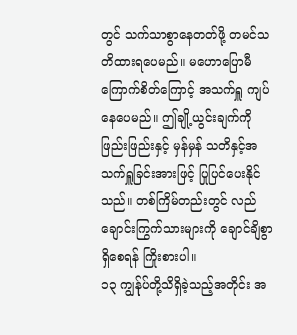တွင် သက်သာစွာနေတတ်ဖို့ တမင်သတိထားရပေမည်။ မဟောပြောမီ ကြောက်စိတ်ကြောင့် အသက်ရှူ ကျပ်နေပေမည်။ ဤချို့ယွင်းချက်ကို ဖြည်းဖြည်းနှင့် မှန်မှန် သတိနှင့်အသက်ရှူခြင်းအားဖြင့် ပြုပြင်ပေးနိုင်သည်။ တစ်ကြိမ်တည်းတွင် လည်ချောင်းကြွက်သားများကို ချောင်ချိစွာရှိစေရန် ကြိုးစားပါ။
၁၃ ကျွန်ုပ်တို့သိရှိခဲ့သည့်အတိုင်း အ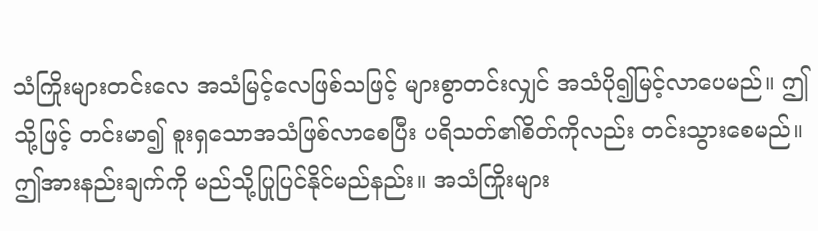သံကြိုးများတင်းလေ အသံမြင့်လေဖြစ်သဖြင့် များစွာတင်းလျှင် အသံပို၍မြင့်လာပေမည်။ ဤသို့ဖြင့် တင်းမာ၍ စူးရှသောအသံဖြစ်လာစေပြီး ပရိသတ်၏စိတ်ကိုလည်း တင်းသွားစေမည်။ ဤအားနည်းချက်ကို မည်သို့ပြုပြင်နိုင်မည်နည်း။ အသံကြိုးများ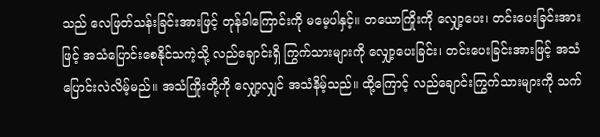သည် လေဖြတ်သန်းခြင်းအားဖြင့် တုန်ခါကြောင်းကို မမေ့ပါနှင့်။ တယောကြိုးကို လျှော့ပေး၊ တင်းပေးခြင်းအားဖြင့် အသံပြောင်းစေနိုင်သကဲ့သို့ လည်ချောင်းရှိ ကြွက်သားများကို လျှော့ပေးခြင်း၊ တင်းပေးခြင်းအားဖြင့် အသံပြောင်းလဲလိမ့်မည်။ အသံကြိုးတို့ကို လျှော့လျှင် အသံနိမ့်သည်။ ထို့ကြောင့် လည်ချောင်းကြွက်သားများကို သက်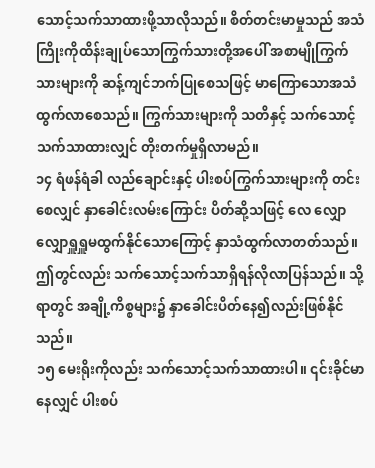သောင့်သက်သာထားဖို့သာလိုသည်။ စိတ်တင်းမာမှုသည် အသံကြိုးကိုထိန်းချုပ်သောကြွက်သားတို့အပေါ် အစာမျိုကြွက်သားများကို ဆန့်ကျင်ဘက်ပြုစေသဖြင့် မာကြောသောအသံထွက်လာစေသည်။ ကြွက်သားများကို သတိနှင့် သက်သောင့်သက်သာထားလျှင် တိုးတက်မှုရှိလာမည်။
၁၄ ရံဖန်ရံခါ လည်ချောင်းနှင့် ပါးစပ်ကြွက်သားများကို တင်းစေလျှင် နှာခေါင်းလမ်းကြောင်း ပိတ်ဆို့သဖြင့် လေ လျှောလျှောရှူရှူမထွက်နိုင်သောကြောင့် နှာသံထွက်လာတတ်သည်။ ဤတွင်လည်း သက်သောင့်သက်သာရှိရန်လိုလာပြန်သည်။ သို့ရာတွင် အချို့ကိစ္စများ၌ နှာခေါင်းပိတ်နေ၍လည်းဖြစ်နိုင်သည်။
၁၅ မေးရိုးကိုလည်း သက်သောင့်သက်သာထားပါ။ ၎င်းခိုင်မာနေလျှင် ပါးစပ်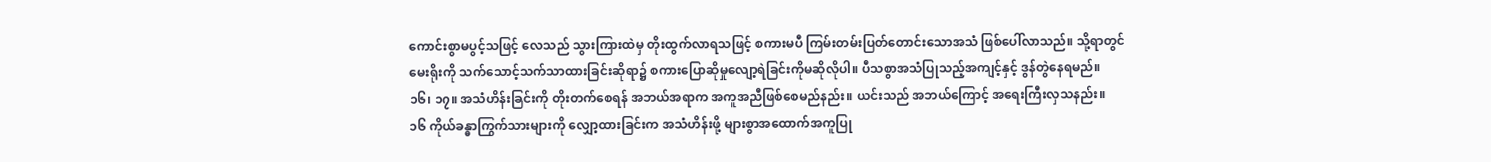ကောင်းစွာမပွင့်သဖြင့် လေသည် သွားကြားထဲမှ တိုးထွက်လာရသဖြင့် စကားမပီ ကြမ်းတမ်းပြတ်တောင်းသောအသံ ဖြစ်ပေါ်လာသည်။ သို့ရာတွင် မေးရိုးကို သက်သောင့်သက်သာထားခြင်းဆိုရာ၌ စကားပြောဆိုမှုလျော့ရဲခြင်းကိုမဆိုလိုပါ။ ပီသစွာအသံပြုသည့်အကျင့်နှင့် ဒွန်တွဲနေရမည်။
၁၆၊ ၁၇။ အသံဟိန်းခြင်းကို တိုးတက်စေရန် အဘယ်အရာက အကူအညီဖြစ်စေမည်နည်း။ ယင်းသည် အဘယ်ကြောင့် အရေးကြီးလှသနည်း။
၁၆ ကိုယ်ခန္ဓာကြွက်သားများကို လျှော့ထားခြင်းက အသံဟိန်းဖို့ များစွာအထောက်အကူပြု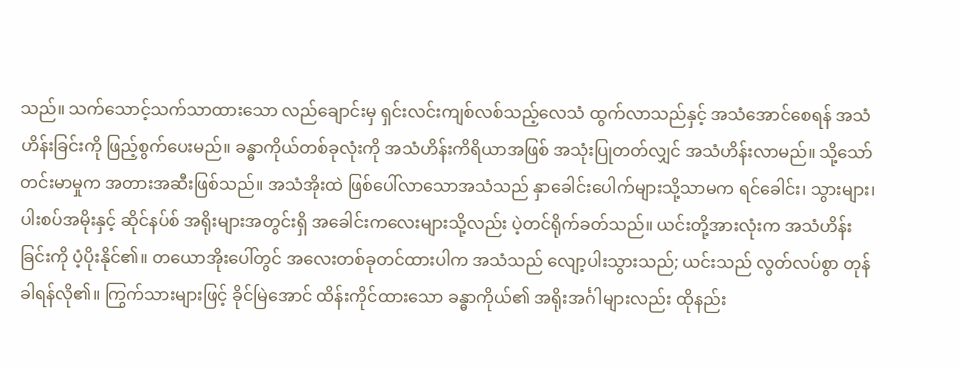သည်။ သက်သောင့်သက်သာထားသော လည်ချောင်းမှ ရှင်းလင်းကျစ်လစ်သည့်လေသံ ထွက်လာသည်နှင့် အသံအောင်စေရန် အသံဟိန်းခြင်းကို ဖြည့်စွက်ပေးမည်။ ခန္ဓာကိုယ်တစ်ခုလုံးကို အသံဟိန်းကိရိယာအဖြစ် အသုံးပြုတတ်လျှင် အသံဟိန်းလာမည်။ သို့သော် တင်းမာမှုက အတားအဆီးဖြစ်သည်။ အသံအိုးထဲ ဖြစ်ပေါ်လာသောအသံသည် နှာခေါင်းပေါက်များသို့သာမက ရင်ခေါင်း၊ သွားများ၊ ပါးစပ်အမိုးနှင့် ဆိုင်နပ်စ် အရိုးများအတွင်းရှိ အခေါင်းကလေးများသို့လည်း ပဲ့တင်ရိုက်ခတ်သည်။ ယင်းတို့အားလုံးက အသံဟိန်းခြင်းကို ပံ့ပိုးနိုင်၏။ တယောအိုးပေါ်တွင် အလေးတစ်ခုတင်ထားပါက အသံသည် လျော့ပါးသွားသည်; ယင်းသည် လွတ်လပ်စွာ တုန်ခါရန်လို၏။ ကြွက်သားများဖြင့် ခိုင်မြဲအောင် ထိန်းကိုင်ထားသော ခန္ဓာကိုယ်၏ အရိုးအင်္ဂါများလည်း ထိုနည်း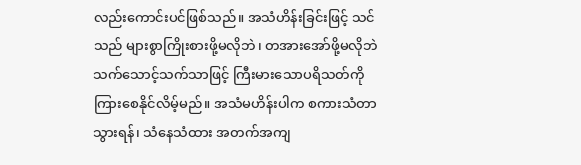လည်းကောင်းပင်ဖြစ်သည်။ အသံဟိန်းခြင်းဖြင့် သင်သည် များစွာကြိုးစားဖို့မလိုဘဲ၊ တအားအော်ဖို့မလိုဘဲ သက်သောင့်သက်သာဖြင့် ကြီးမားသောပရိသတ်ကို ကြားစေနိုင်လိမ့်မည်။ အသံမဟိန်းပါက စကားသံတာသွားရန်၊ သံနေသံထား အတက်အကျ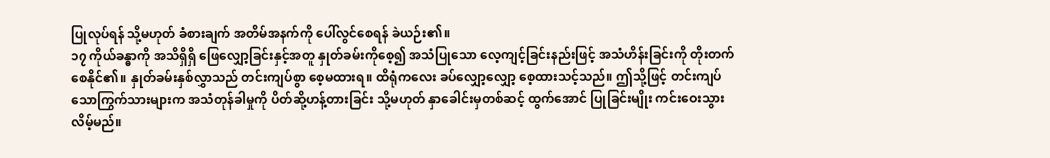ပြုလုပ်ရန် သို့မဟုတ် ခံစားချက် အတိမ်အနက်ကို ပေါ်လွင်စေရန် ခဲယဉ်း၏။
၁၇ ကိုယ်ခန္ဓာကို အသိရှိရှိ ဖြေလျှော့ခြင်းနှင့်အတူ နှုတ်ခမ်းကိုစေ့၍ အသံပြုသော လေ့ကျင့်ခြင်းနည်းဖြင့် အသံဟိန်းခြင်းကို တိုးတက်စေနိုင်၏။ နှုတ်ခမ်းနှစ်လွှာသည် တင်းကျပ်စွာ စေ့မထားရ။ ထိရုံကလေး ခပ်လျှော့လျှော့ စေ့ထားသင့်သည်။ ဤသို့ဖြင့် တင်းကျပ်သောကြွက်သားများက အသံတုန်ခါမှုကို ပိတ်ဆို့ဟန့်တားခြင်း သို့မဟုတ် နှာခေါင်းမှတစ်ဆင့် ထွက်အောင် ပြုခြင်းမျိုး ကင်းဝေးသွားလိမ့်မည်။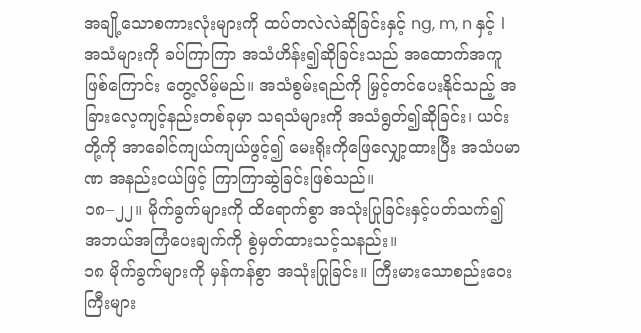အချို့သောစကားလုံးများကို ထပ်တလဲလဲဆိုခြင်းနှင့် ng, m, n နှင့် l အသံများကို ခပ်ကြာကြာ အသံဟိန်း၍ဆိုခြင်းသည် အထောက်အကူဖြစ်ကြောင်း တွေ့လိမ့်မည်။ အသံစွမ်းရည်ကို မြှင့်တင်ပေးနိုင်သည့် အခြားလေ့ကျင့်နည်းတစ်ခုမှာ သရသံများကို အသံရွတ်၍ဆိုခြင်း၊ ယင်းတို့ကို အာခေါင်ကျယ်ကျယ်ဖွင့်၍ မေးရိုးကိုဖြေလျှော့ထားပြီး အသံပမာဏ အနည်းငယ်ဖြင့် ကြာကြာဆွဲခြင်းဖြစ်သည်။
၁၈–၂၂။ မိုက်ခွက်များကို ထိရောက်စွာ အသုံးပြုခြင်းနှင့်ပတ်သက်၍ အဘယ်အကြံပေးချက်ကို စွဲမှတ်ထားသင့်သနည်း။
၁၈ မိုက်ခွက်များကို မှန်ကန်စွာ အသုံးပြုခြင်း။ ကြီးမားသောစည်းဝေးကြီးများ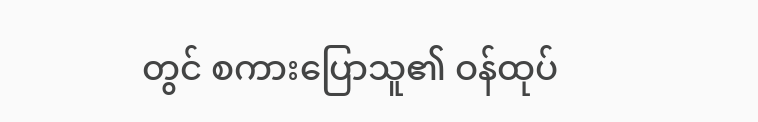တွင် စကားပြောသူ၏ ဝန်ထုပ်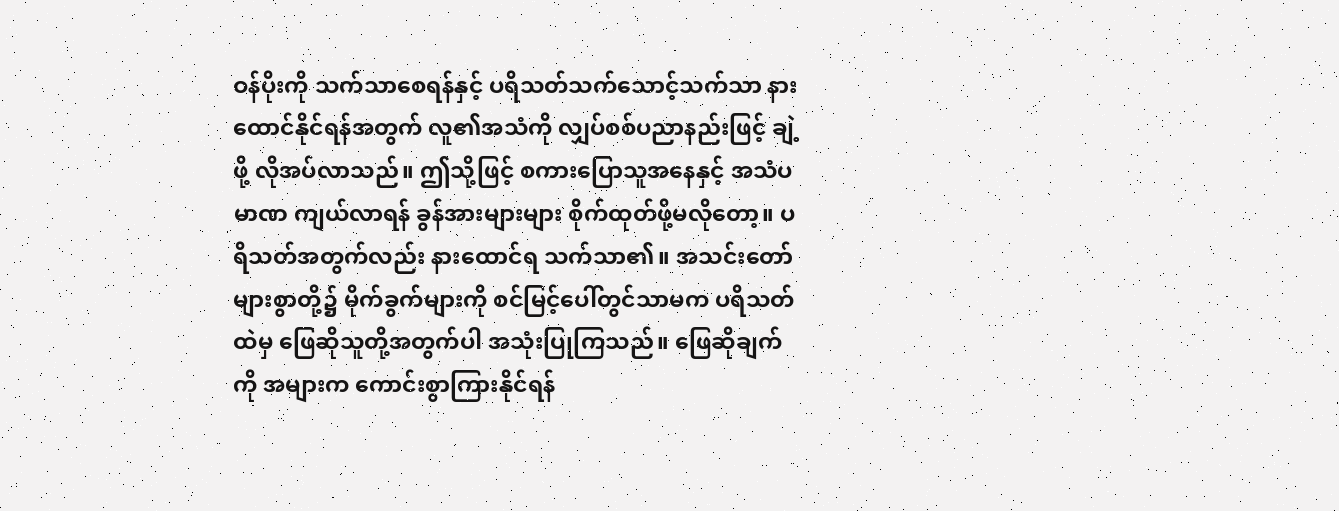ဝန်ပိုးကို သက်သာစေရန်နှင့် ပရိသတ်သက်သောင့်သက်သာ နားထောင်နိုင်ရန်အတွက် လူ၏အသံကို လျှပ်စစ်ပညာနည်းဖြင့် ချဲ့ဖို့ လိုအပ်လာသည်။ ဤသို့ဖြင့် စကားပြောသူအနေနှင့် အသံပမာဏ ကျယ်လာရန် ခွန်အားများများ စိုက်ထုတ်ဖို့မလိုတော့။ ပရိသတ်အတွက်လည်း နားထောင်ရ သက်သာ၏။ အသင်းတော်များစွာတို့၌ မိုက်ခွက်များကို စင်မြင့်ပေါ်တွင်သာမက ပရိသတ်ထဲမှ ဖြေဆိုသူတို့အတွက်ပါ အသုံးပြုကြသည်။ ဖြေဆိုချက်ကို အများက ကောင်းစွာကြားနိုင်ရန်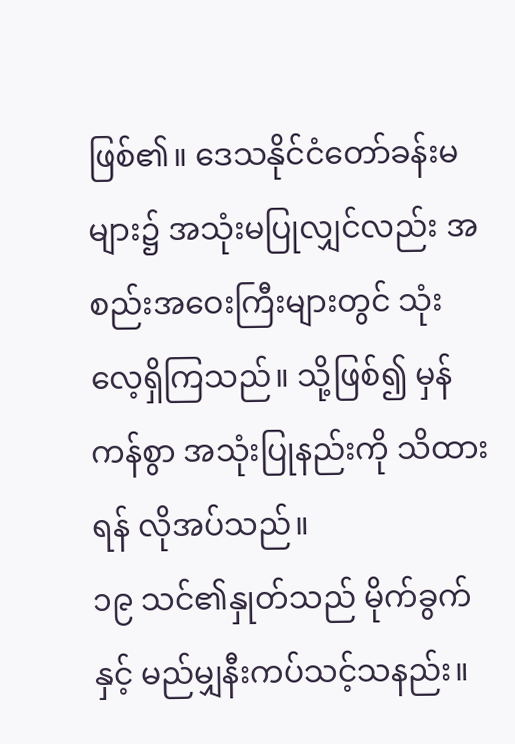ဖြစ်၏။ ဒေသနိုင်ငံတော်ခန်းမများ၌ အသုံးမပြုလျှင်လည်း အစည်းအဝေးကြီးများတွင် သုံးလေ့ရှိကြသည်။ သို့ဖြစ်၍ မှန်ကန်စွာ အသုံးပြုနည်းကို သိထားရန် လိုအပ်သည်။
၁၉ သင်၏နှုတ်သည် မိုက်ခွက်နှင့် မည်မျှနီးကပ်သင့်သနည်း။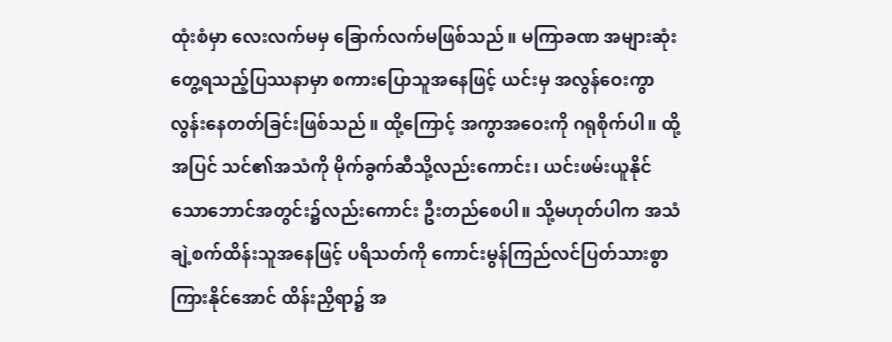ထုံးစံမှာ လေးလက်မမှ ခြောက်လက်မဖြစ်သည်။ မကြာခဏ အများဆုံးတွေ့ရသည့်ပြဿနာမှာ စကားပြောသူအနေဖြင့် ယင်းမှ အလွန်ဝေးကွာလွန်းနေတတ်ခြင်းဖြစ်သည်။ ထို့ကြောင့် အကွာအဝေးကို ဂရုစိုက်ပါ။ ထို့အပြင် သင်၏အသံကို မိုက်ခွက်ဆီသို့လည်းကောင်း၊ ယင်းဖမ်းယူနိုင်သောဘောင်အတွင်း၌လည်းကောင်း ဦးတည်စေပါ။ သို့မဟုတ်ပါက အသံချဲ့စက်ထိန်းသူအနေဖြင့် ပရိသတ်ကို ကောင်းမွန်ကြည်လင်ပြတ်သားစွာ ကြားနိုင်အောင် ထိန်းညှိရာ၌ အ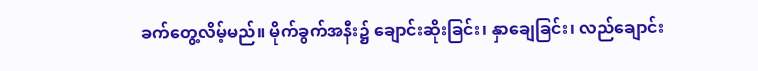ခက်တွေ့လိမ့်မည်။ မိုက်ခွက်အနီး၌ ချောင်းဆိုးခြင်း၊ နှာချေခြင်း၊ လည်ချောင်း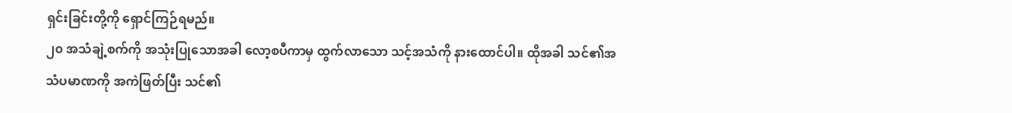ရှင်းခြင်းတို့ကို ရှောင်ကြဉ်ရမည်။
၂၀ အသံချဲ့စက်ကို အသုံးပြုသောအခါ လော့စပီကာမှ ထွက်လာသော သင့်အသံကို နားထောင်ပါ။ ထိုအခါ သင်၏အသံပမာဏကို အကဲဖြတ်ပြီး သင်၏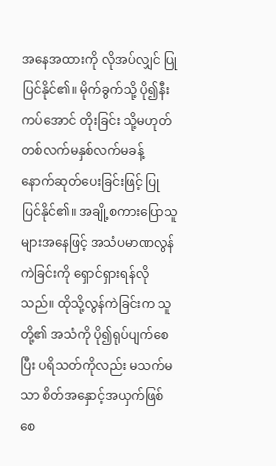အနေအထားကို လိုအပ်လျှင် ပြုပြင်နိုင်၏။ မိုက်ခွက်သို့ ပို၍နီးကပ်အောင် တိုးခြင်း သို့မဟုတ် တစ်လက်မနှစ်လက်မခန့် နောက်ဆုတ်ပေးခြင်းဖြင့် ပြုပြင်နိုင်၏။ အချို့စကားပြောသူများအနေဖြင့် အသံပမာဏလွန်ကဲခြင်းကို ရှောင်ရှားရန်လိုသည်။ ထိုသို့လွန်ကဲခြင်းက သူတို့၏ အသံကို ပို၍ရုပ်ပျက်စေပြီး ပရိသတ်ကိုလည်း မသက်မသာ စိတ်အနှောင့်အယှက်ဖြစ်စေ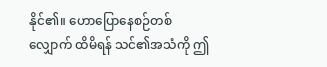နိုင်၏။ ဟောပြောနေစဉ်တစ်လျှောက် ထိမိရန် သင်၏အသံကို ဤ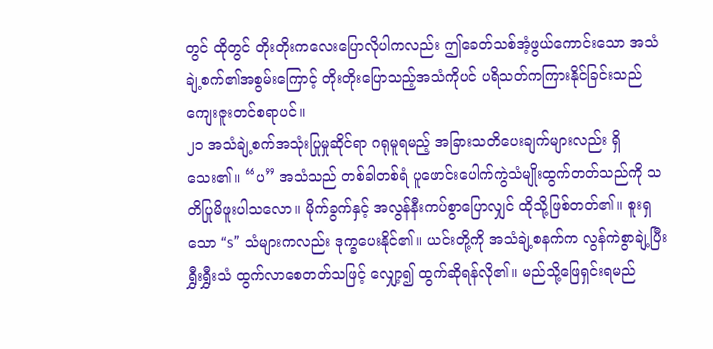တွင် ထိုတွင် တိုးတိုးကလေးပြောလိုပါကလည်း ဤခေတ်သစ်အံ့ဖွယ်ကောင်းသော အသံချဲ့စက်၏အစွမ်းကြောင့် တိုးတိုးပြောသည့်အသံကိုပင် ပရိသတ်ကကြားနိုင်ခြင်းသည် ကျေးဇူးတင်စရာပင်။
၂၁ အသံချဲ့စက်အသုံးပြုမှုဆိုင်ရာ ဂရုမူရမည့် အခြားသတိပေးချက်များလည်း ရှိသေး၏။ “ပ” အသံသည် တစ်ခါတစ်ရံ ပူဖောင်းပေါက်ကွဲသံမျိုးထွက်တတ်သည်ကို သတိပြုမိဖူးပါသလော။ မိုက်ခွက်နှင့် အလွန်နီးကပ်စွာပြောလျှင် ထိုသို့ဖြစ်တတ်၏။ စူးရှသော “s” သံများကလည်း ဒုက္ခပေးနိုင်၏။ ယင်းတို့ကို အသံချဲ့စနက်က လွန်ကဲစွာချဲ့ပြီး ရွှီးရွှီးသံ ထွက်လာစေတတ်သဖြင့် လျှော့၍ ထွက်ဆိုရန်လို၏။ မည်သို့ဖြေရှင်းရမည်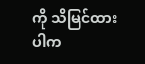ကို သိမြင်ထားပါက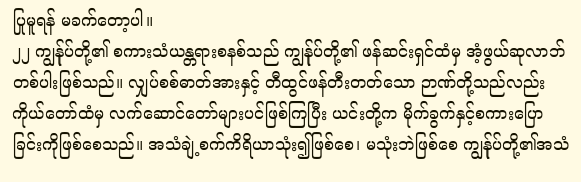ပြုမူရန် မခက်တော့ပါ။
၂၂ ကျွန်ုပ်တို့၏ စကားသံယန္တရားစနစ်သည် ကျွန်ုပ်တို့၏ ဖန်ဆင်းရှင်ထံမှ အံ့ဖွယ်ဆုလာဘ်တစ်ပါးဖြစ်သည်။ လျှပ်စစ်ဓာတ်အားနှင့် တီထွင်ဖန်တီးတတ်သော ဉာဏ်တို့သည်လည်း ကိုယ်တော်ထံမှ လက်ဆောင်တော်များပင်ဖြစ်ကြပြီး ယင်းတို့က မိုက်ခွက်နှင့်စကားပြောခြင်းကိုဖြစ်စေသည်။ အသံချဲ့စက်ကိရိယာသုံး၍ဖြစ်စေ၊ မသုံးဘဲဖြစ်စေ ကျွန်ုပ်တို့၏အသံ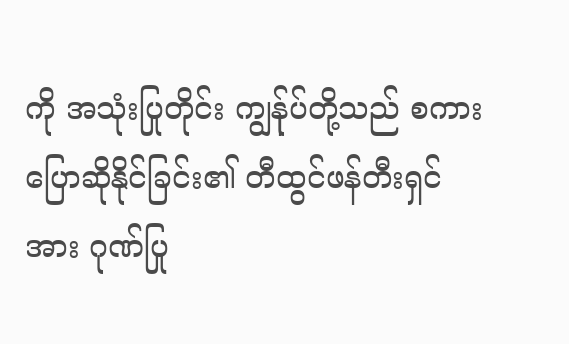ကို အသုံးပြုတိုင်း ကျွန်ုပ်တို့သည် စကားပြောဆိုနိုင်ခြင်း၏ တီထွင်ဖန်တီးရှင်အား ဂုဏ်ပြု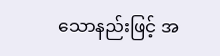သောနည်းဖြင့် အ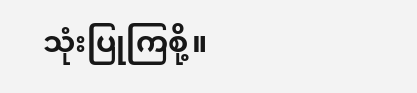သုံးပြုကြစို့။